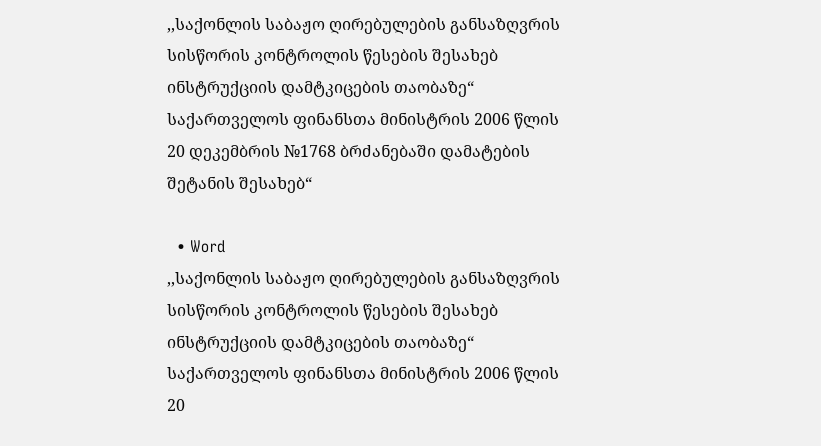,,საქონლის საბაჟო ღირებულების განსაზღვრის სისწორის კონტროლის წესების შესახებ ინსტრუქციის დამტკიცების თაობაზე“ საქართველოს ფინანსთა მინისტრის 2006 წლის 20 დეკემბრის №1768 ბრძანებაში დამატების შეტანის შესახებ“

  • Word
,,საქონლის საბაჟო ღირებულების განსაზღვრის სისწორის კონტროლის წესების შესახებ ინსტრუქციის დამტკიცების თაობაზე“ საქართველოს ფინანსთა მინისტრის 2006 წლის 20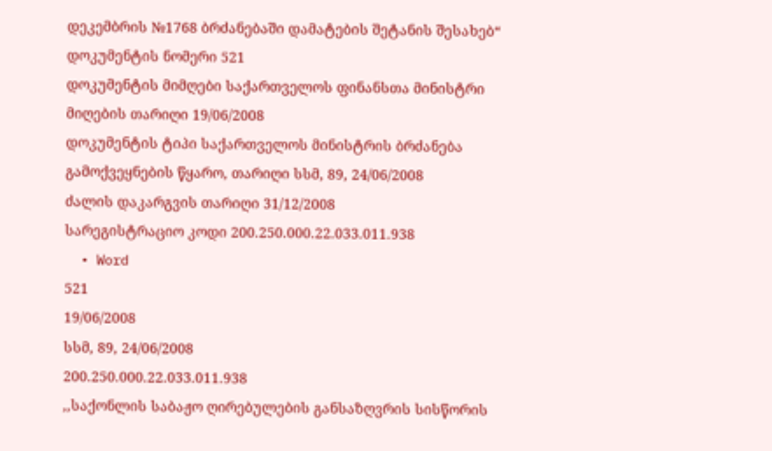დეკემბრის №1768 ბრძანებაში დამატების შეტანის შესახებ“
დოკუმენტის ნომერი 521
დოკუმენტის მიმღები საქართველოს ფინანსთა მინისტრი
მიღების თარიღი 19/06/2008
დოკუმენტის ტიპი საქართველოს მინისტრის ბრძანება
გამოქვეყნების წყარო, თარიღი სსმ, 89, 24/06/2008
ძალის დაკარგვის თარიღი 31/12/2008
სარეგისტრაციო კოდი 200.250.000.22.033.011.938
  • Word
521
19/06/2008
სსმ, 89, 24/06/2008
200.250.000.22.033.011.938
,,საქონლის საბაჟო ღირებულების განსაზღვრის სისწორის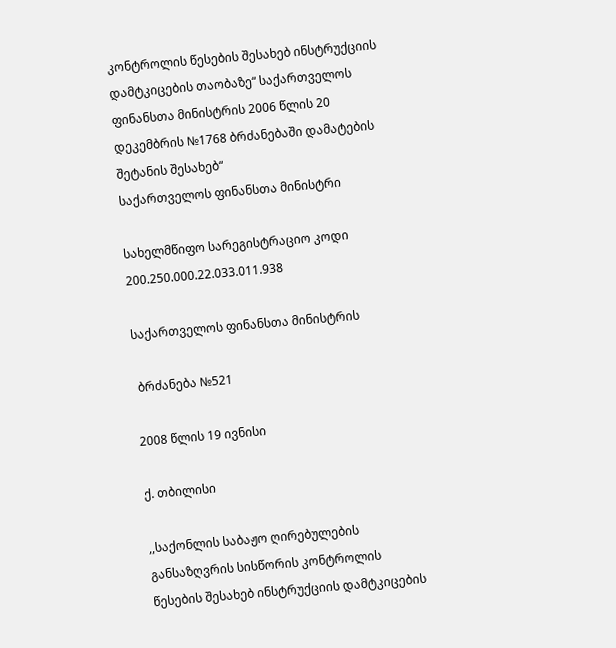კონტროლის წესების შესახებ ინსტრუქციის დამტკიცების თაობაზე“ საქართველოს ფინანსთა მინისტრის 2006 წლის 20 დეკემბრის №1768 ბრძანებაში დამატების შეტანის შესახებ“
საქართველოს ფინანსთა მინისტრი

სახელმწიფო სარეგისტრაციო კოდი 200.250.000.22.033.011.938

საქართველოს ფინანსთა მინისტრის

 ბრძანება №521

2008 წლის 19 ივნისი

ქ. თბილისი

,,საქონლის საბაჟო ღირებულების განსაზღვრის სისწორის კონტროლის წესების შესახებ ინსტრუქციის დამტკიცების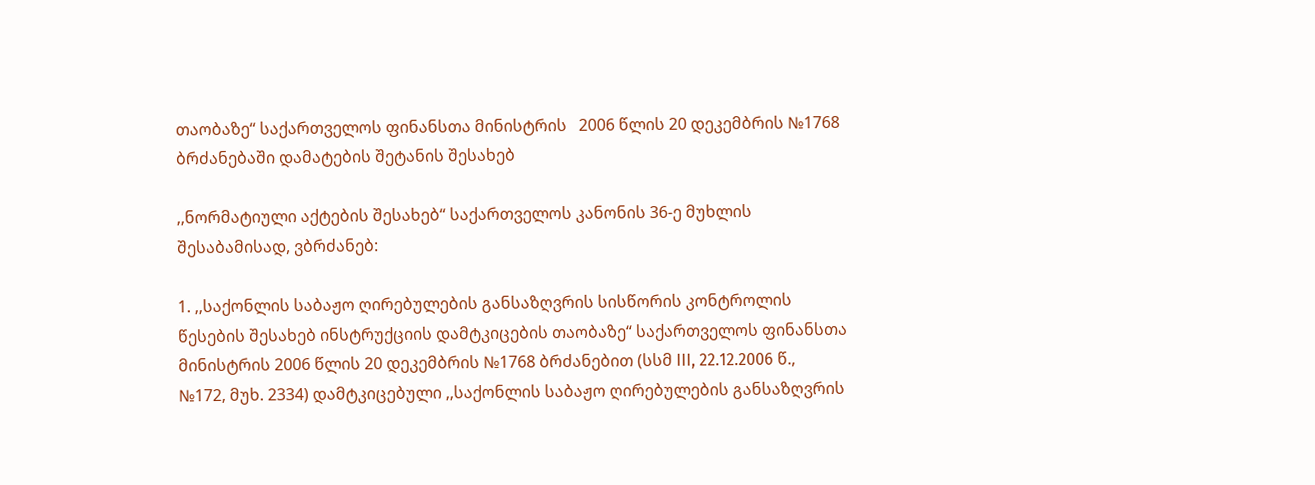თაობაზე“ საქართველოს ფინანსთა მინისტრის   2006 წლის 20 დეკემბრის №1768 ბრძანებაში დამატების შეტანის შესახებ

,,ნორმატიული აქტების შესახებ“ საქართველოს კანონის 36-ე მუხლის შესაბამისად, ვბრძანებ:

1. ,,საქონლის საბაჟო ღირებულების განსაზღვრის სისწორის კონტროლის წესების შესახებ ინსტრუქციის დამტკიცების თაობაზე“ საქართველოს ფინანსთა მინისტრის 2006 წლის 20 დეკემბრის №1768 ბრძანებით (სსმ III, 22.12.2006 წ., №172, მუხ. 2334) დამტკიცებული ,,საქონლის საბაჟო ღირებულების განსაზღვრის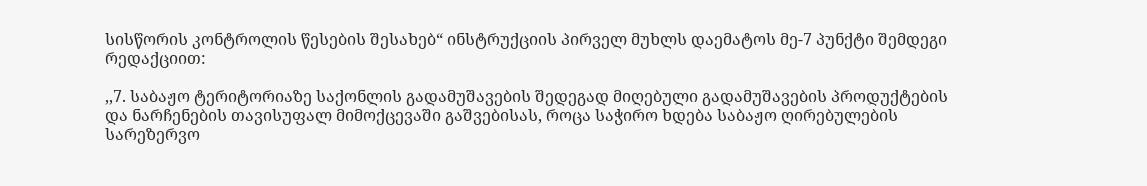სისწორის კონტროლის წესების შესახებ“ ინსტრუქციის პირველ მუხლს დაემატოს მე-7 პუნქტი შემდეგი რედაქციით:

,,7. საბაჟო ტერიტორიაზე საქონლის გადამუშავების შედეგად მიღებული გადამუშავების პროდუქტების და ნარჩენების თავისუფალ მიმოქცევაში გაშვებისას, როცა საჭირო ხდება საბაჟო ღირებულების სარეზერვო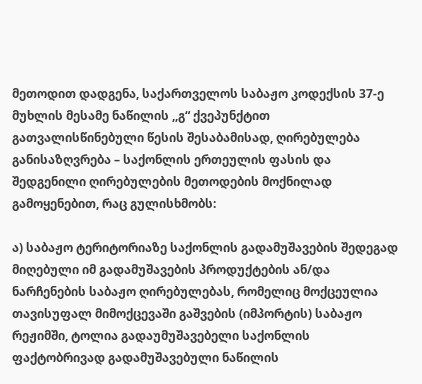მეთოდით დადგენა, საქართველოს საბაჟო კოდექსის 37-ე მუხლის მესამე ნაწილის ,,გ“ ქვეპუნქტით გათვალისწინებული წესის შესაბამისად, ღირებულება განისაზღვრება – საქონლის ერთეულის ფასის და შედგენილი ღირებულების მეთოდების მოქნილად გამოყენებით, რაც გულისხმობს:

ა) საბაჟო ტერიტორიაზე საქონლის გადამუშავების შედეგად მიღებული იმ გადამუშავების პროდუქტების ან/და ნარჩენების საბაჟო ღირებულებას, რომელიც მოქცეულია თავისუფალ მიმოქცევაში გაშვების (იმპორტის) საბაჟო რეჟიმში, ტოლია გადაუმუშავებელი საქონლის ფაქტობრივად გადამუშავებული ნაწილის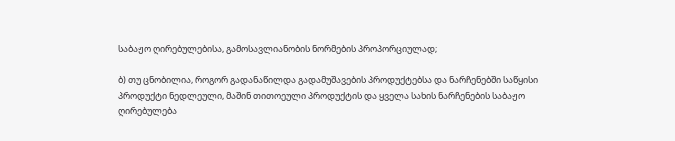საბაჟო ღირებულებისა, გამოსავლიანობის ნორმების პროპორციულად;

ბ) თუ ცნობილია, როგორ გადანაწილდა გადამუშავების პროდუქტებსა და ნარჩენებში საწყისი პროდუქტი ნედლეული, მაშინ თითოეული პროდუქტის და ყველა სახის ნარჩენების საბაჟო ღირებულება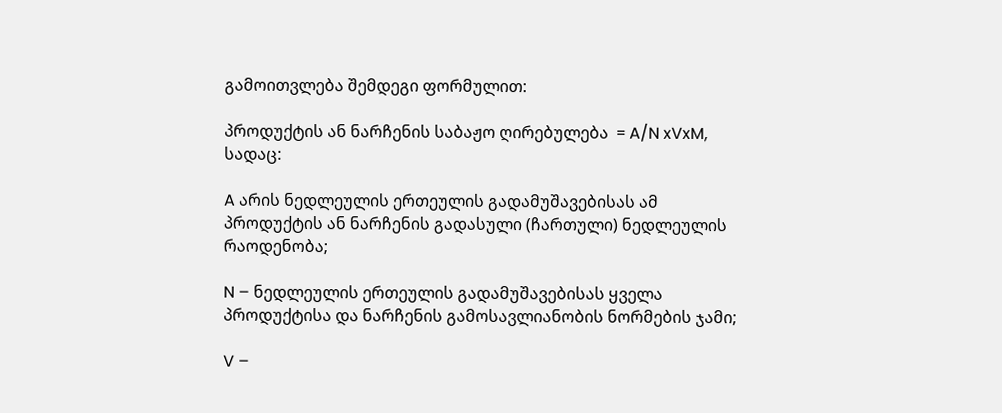გამოითვლება შემდეგი ფორმულით:

პროდუქტის ან ნარჩენის საბაჟო ღირებულება  = A/N xVxM, სადაც:

A არის ნედლეულის ერთეულის გადამუშავებისას ამ პროდუქტის ან ნარჩენის გადასული (ჩართული) ნედლეულის რაოდენობა;

N – ნედლეულის ერთეულის გადამუშავებისას ყველა პროდუქტისა და ნარჩენის გამოსავლიანობის ნორმების ჯამი;

V –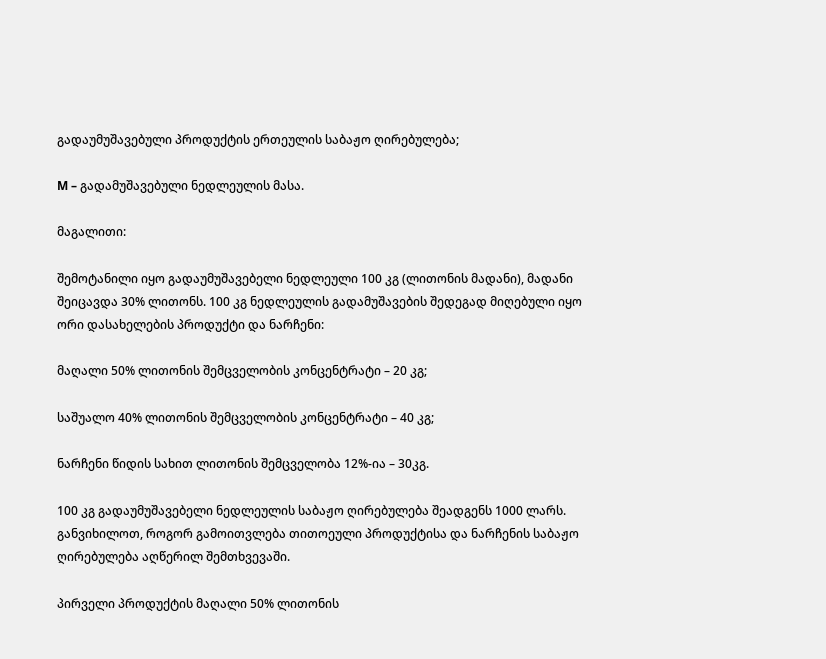გადაუმუშავებული პროდუქტის ერთეულის საბაჟო ღირებულება;

M – გადამუშავებული ნედლეულის მასა.

მაგალითი:

შემოტანილი იყო გადაუმუშავებელი ნედლეული 100 კგ (ლითონის მადანი), მადანი შეიცავდა 30% ლითონს. 100 კგ ნედლეულის გადამუშავების შედეგად მიღებული იყო ორი დასახელების პროდუქტი და ნარჩენი:

მაღალი 50% ლითონის შემცველობის კონცენტრატი – 20 კგ;

საშუალო 40% ლითონის შემცველობის კონცენტრატი – 40 კგ;

ნარჩენი წიდის სახით ლითონის შემცველობა 12%-ია – 30კგ.

100 კგ გადაუმუშავებელი ნედლეულის საბაჟო ღირებულება შეადგენს 1000 ლარს. განვიხილოთ, როგორ გამოითვლება თითოეული პროდუქტისა და ნარჩენის საბაჟო ღირებულება აღწერილ შემთხვევაში.

პირველი პროდუქტის მაღალი 50% ლითონის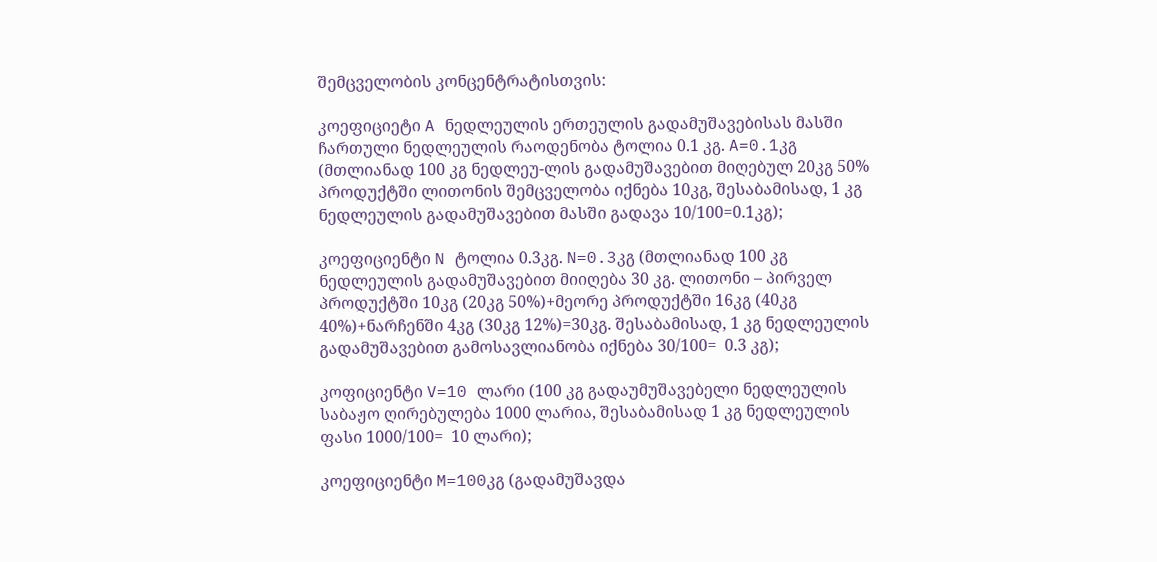შემცველობის კონცენტრატისთვის:

კოეფიციეტი A ნედლეულის ერთეულის გადამუშავებისას მასში ჩართული ნედლეულის რაოდენობა ტოლია 0.1 კგ. A=0.1კგ (მთლიანად 100 კგ ნედლეუ-ლის გადამუშავებით მიღებულ 20კგ 50% პროდუქტში ლითონის შემცველობა იქნება 10კგ, შესაბამისად, 1 კგ ნედლეულის გადამუშავებით მასში გადავა 10/100=0.1კგ);

კოეფიციენტი N ტოლია 0.3კგ. N=0.3კგ (მთლიანად 100 კგ ნედლეულის გადამუშავებით მიიღება 30 კგ. ლითონი – პირველ პროდუქტში 10კგ (20კგ 50%)+მეორე პროდუქტში 16კგ (40კგ 40%)+ნარჩენში 4კგ (30კგ 12%)=30კგ. შესაბამისად, 1 კგ ნედლეულის გადამუშავებით გამოსავლიანობა იქნება 30/100=  0.3 კგ);

კოფიციენტი V=10 ლარი (100 კგ გადაუმუშავებელი ნედლეულის საბაჟო ღირებულება 1000 ლარია, შესაბამისად 1 კგ ნედლეულის ფასი 1000/100=  10 ლარი);

კოეფიციენტი M=100კგ (გადამუშავდა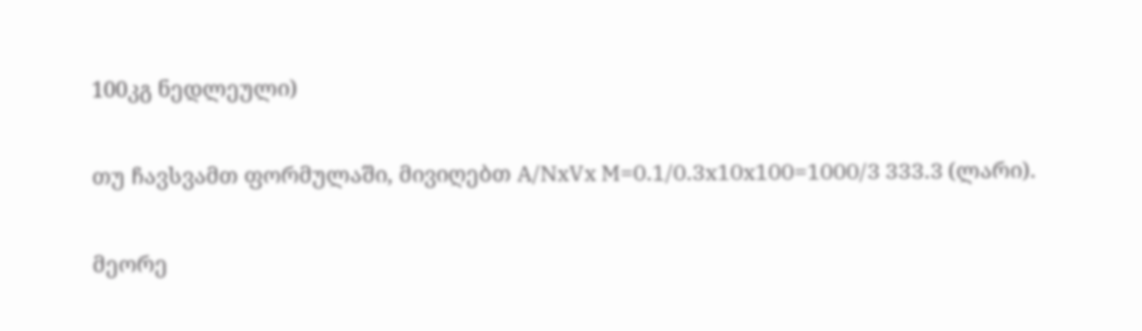100კგ ნედლეული)

თუ ჩავსვამთ ფორმულაში, მივიღებთ A/NxVx M=0.1/0.3x10x100=1000/3 333.3 (ლარი).

მეორე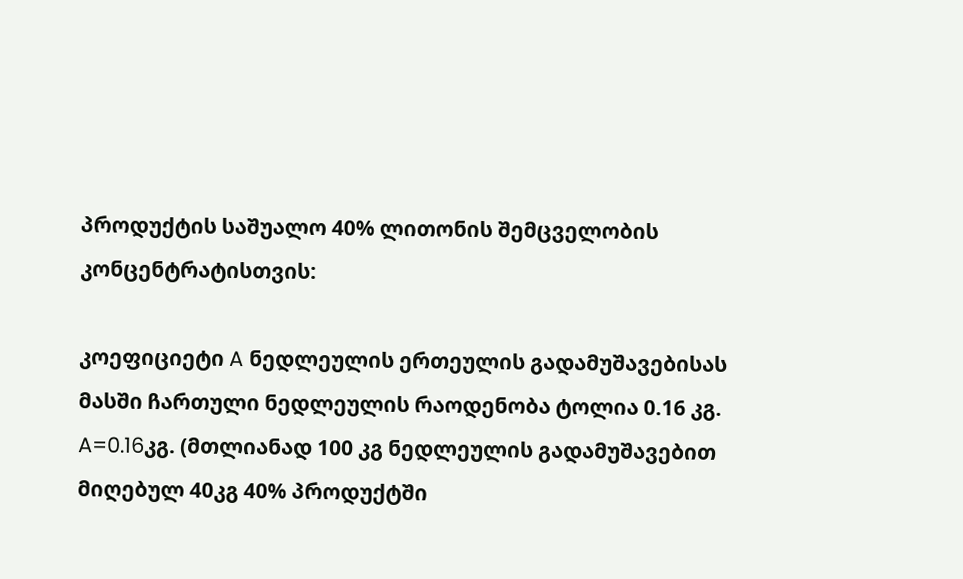პროდუქტის საშუალო 40% ლითონის შემცველობის კონცენტრატისთვის:

კოეფიციეტი A ნედლეულის ერთეულის გადამუშავებისას მასში ჩართული ნედლეულის რაოდენობა ტოლია 0.16 კგ. A=0.16კგ. (მთლიანად 100 კგ ნედლეულის გადამუშავებით მიღებულ 40კგ 40% პროდუქტში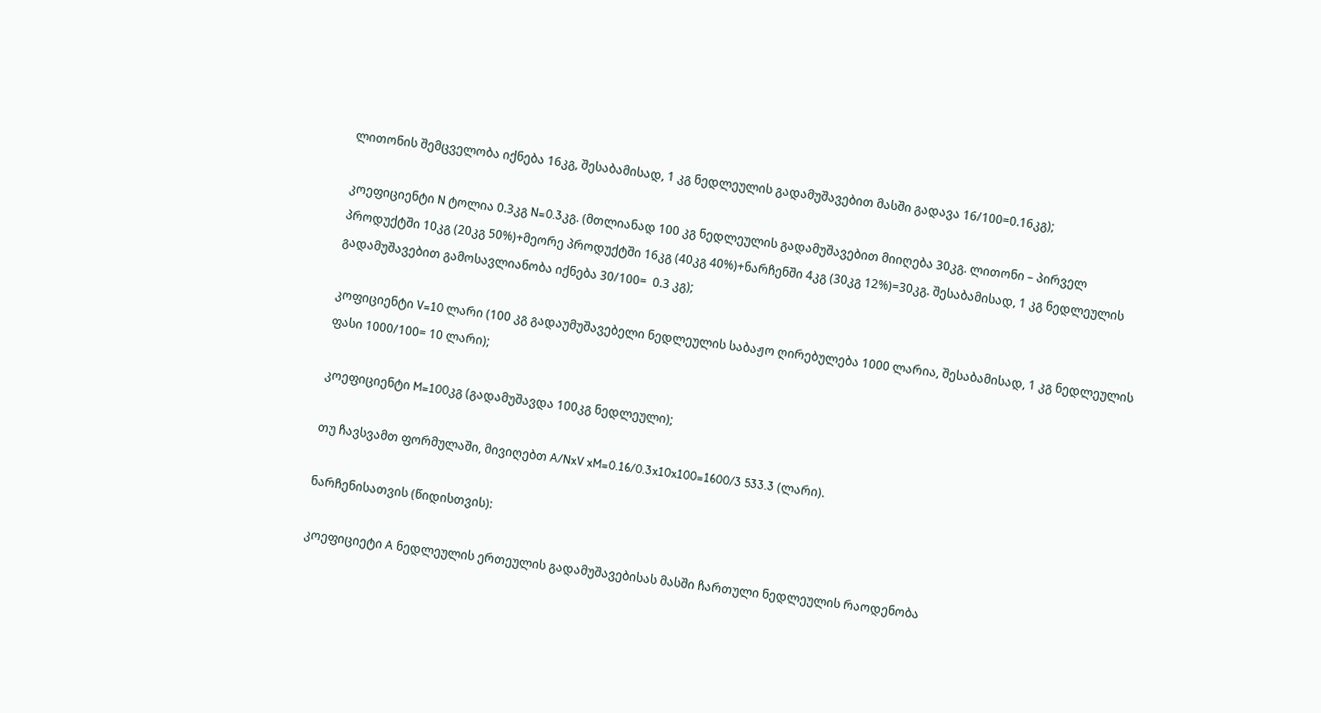ლითონის შემცველობა იქნება 16კგ, შესაბამისად, 1 კგ ნედლეულის გადამუშავებით მასში გადავა 16/100=0.16კგ);

კოეფიციენტი N ტოლია 0.3კგ N=0.3კგ. (მთლიანად 100 კგ ნედლეულის გადამუშავებით მიიღება 30კგ. ლითონი – პირველ პროდუქტში 10კგ (20კგ 50%)+მეორე პროდუქტში 16კგ (40კგ 40%)+ნარჩენში 4კგ (30კგ 12%)=30კგ. შესაბამისად, 1 კგ ნედლეულის გადამუშავებით გამოსავლიანობა იქნება 30/100=  0.3 კგ);

კოფიციენტი V=10 ლარი (100 კგ გადაუმუშავებელი ნედლეულის საბაჟო ღირებულება 1000 ლარია, შესაბამისად, 1 კგ ნედლეულის ფასი 1000/100= 10 ლარი);

კოეფიციენტი M=100კგ (გადამუშავდა 100კგ ნედლეული);

თუ ჩავსვამთ ფორმულაში, მივიღებთ A/NxV xM=0.16/0.3x10x100=1600/3 533.3 (ლარი).

ნარჩენისათვის (წიდისთვის):

კოეფიციეტი A ნედლეულის ერთეულის გადამუშავებისას მასში ჩართული ნედლეულის რაოდენობა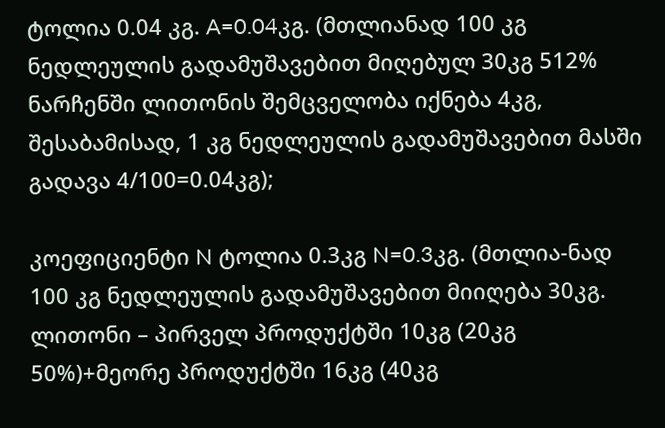ტოლია 0.04 კგ. A=0.04კგ. (მთლიანად 100 კგ ნედლეულის გადამუშავებით მიღებულ 30კგ 512% ნარჩენში ლითონის შემცველობა იქნება 4კგ, შესაბამისად, 1 კგ ნედლეულის გადამუშავებით მასში გადავა 4/100=0.04კგ);

კოეფიციენტი N ტოლია 0.3კგ N=0.3კგ. (მთლია-ნად 100 კგ ნედლეულის გადამუშავებით მიიღება 30კგ. ლითონი – პირველ პროდუქტში 10კგ (20კგ 50%)+მეორე პროდუქტში 16კგ (40კგ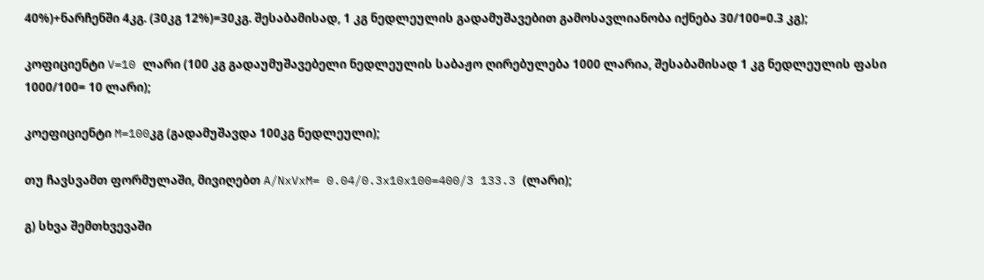40%)+ნარჩენში 4კგ. (30კგ 12%)=30კგ. შესაბამისად, 1 კგ ნედლეულის გადამუშავებით გამოსავლიანობა იქნება 30/100=0.3 კგ);

კოფიციენტი V=10 ლარი (100 კგ გადაუმუშავებელი ნედლეულის საბაჟო ღირებულება 1000 ლარია, შესაბამისად 1 კგ ნედლეულის ფასი 1000/100= 10 ლარი);

კოეფიციენტი M=100კგ (გადამუშავდა 100კგ ნედლეული);

თუ ჩავსვამთ ფორმულაში, მივიღებთ A/NxVxM= 0.04/0.3x10x100=400/3 133.3 (ლარი);

გ) სხვა შემთხვევაში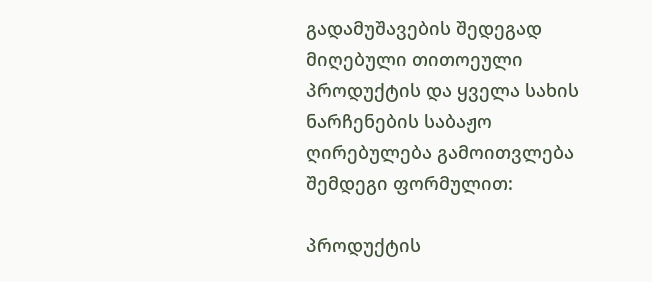გადამუშავების შედეგად მიღებული თითოეული პროდუქტის და ყველა სახის ნარჩენების საბაჟო ღირებულება გამოითვლება შემდეგი ფორმულით:

პროდუქტის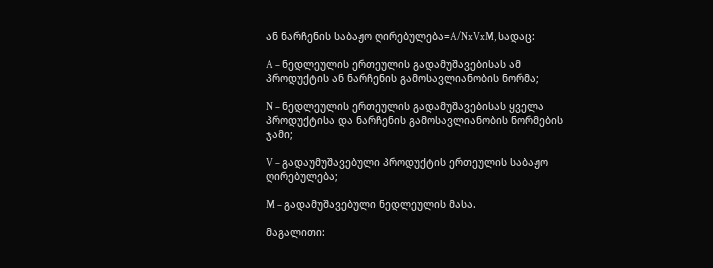ან ნარჩენის საბაჟო ღირებულება=A/NxVxM, სადაც:

A – ნედლეულის ერთეულის გადამუშავებისას ამ პროდუქტის ან ნარჩენის გამოსავლიანობის ნორმა;

N – ნედლეულის ერთეულის გადამუშავებისას ყველა პროდუქტისა და ნარჩენის გამოსავლიანობის ნორმების ჯამი;

V – გადაუმუშავებული პროდუქტის ერთეულის საბაჟო ღირებულება;

M – გადამუშავებული ნედლეულის მასა.

მაგალითი: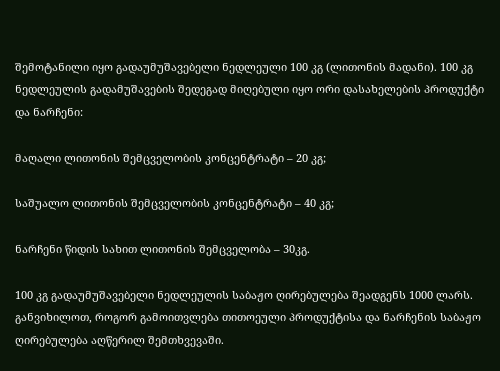შემოტანილი იყო გადაუმუშავებელი ნედლეული 100 კგ (ლითონის მადანი). 100 კგ ნედლეულის გადამუშავების შედეგად მიღებული იყო ორი დასახელების პროდუქტი და ნარჩენი:

მაღალი ლითონის შემცველობის კონცენტრატი – 20 კგ;

საშუალო ლითონის შემცველობის კონცენტრატი – 40 კგ;

ნარჩენი წიდის სახით ლითონის შემცველობა – 30კგ.

100 კგ გადაუმუშავებელი ნედლეულის საბაჟო ღირებულება შეადგენს 1000 ლარს. განვიხილოთ, როგორ გამოითვლება თითოეული პროდუქტისა და ნარჩენის საბაჟო ღირებულება აღწერილ შემთხვევაში.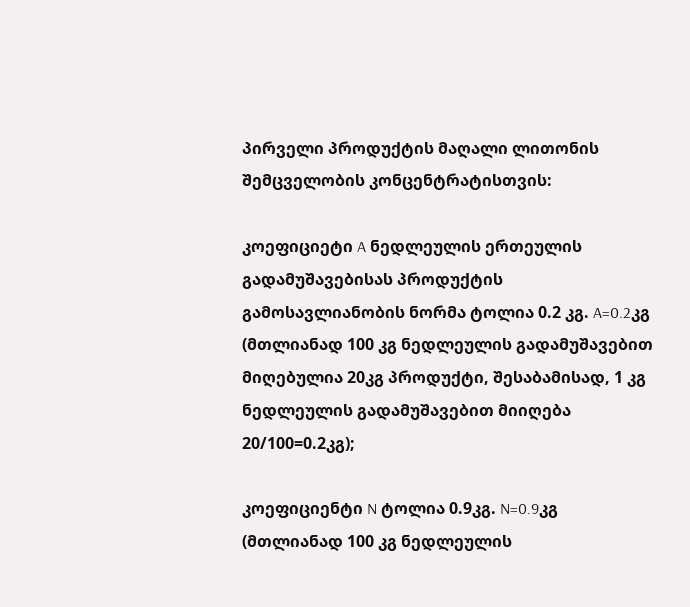პირველი პროდუქტის მაღალი ლითონის შემცველობის კონცენტრატისთვის:

კოეფიციეტი A ნედლეულის ერთეულის გადამუშავებისას პროდუქტის გამოსავლიანობის ნორმა ტოლია 0.2 კგ. A=0.2კგ (მთლიანად 100 კგ ნედლეულის გადამუშავებით მიღებულია 20კგ პროდუქტი, შესაბამისად, 1 კგ ნედლეულის გადამუშავებით მიიღება 20/100=0.2კგ);

კოეფიციენტი N ტოლია 0.9კგ. N=0.9კგ (მთლიანად 100 კგ ნედლეულის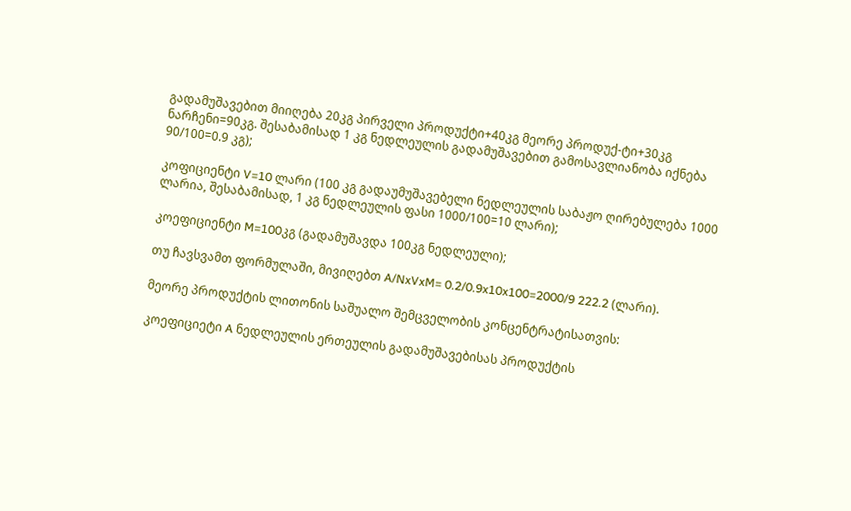გადამუშავებით მიიღება 20კგ პირველი პროდუქტი+40კგ მეორე პროდუქ-ტი+30კგ ნარჩენი=90კგ. შესაბამისად 1 კგ ნედლეულის გადამუშავებით გამოსავლიანობა იქნება 90/100=0.9 კგ);

კოფიციენტი V=10 ლარი (100 კგ გადაუმუშავებელი ნედლეულის საბაჟო ღირებულება 1000 ლარია, შესაბამისად, 1 კგ ნედლეულის ფასი 1000/100=10 ლარი);

კოეფიციენტი M=100კგ (გადამუშავდა 100კგ ნედლეული);

თუ ჩავსვამთ ფორმულაში, მივიღებთ A/NxVxM= 0.2/0.9x10x100=2000/9 222.2 (ლარი).

მეორე პროდუქტის ლითონის საშუალო შემცველობის კონცენტრატისათვის:

კოეფიციეტი A ნედლეულის ერთეულის გადამუშავებისას პროდუქტის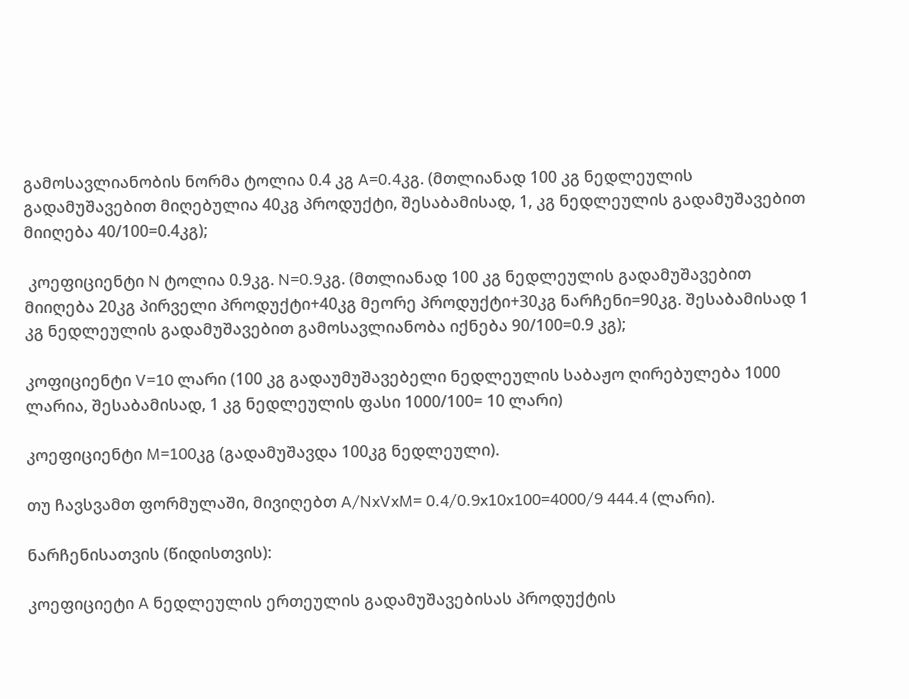გამოსავლიანობის ნორმა ტოლია 0.4 კგ A=0.4კგ. (მთლიანად 100 კგ ნედლეულის გადამუშავებით მიღებულია 40კგ პროდუქტი, შესაბამისად, 1, კგ ნედლეულის გადამუშავებით მიიღება 40/100=0.4კგ);

 კოეფიციენტი N ტოლია 0.9კგ. N=0.9კგ. (მთლიანად 100 კგ ნედლეულის გადამუშავებით მიიღება 20კგ პირველი პროდუქტი+40კგ მეორე პროდუქტი+30კგ ნარჩენი=90კგ. შესაბამისად 1 კგ ნედლეულის გადამუშავებით გამოსავლიანობა იქნება 90/100=0.9 კგ);

კოფიციენტი V=10 ლარი (100 კგ გადაუმუშავებელი ნედლეულის საბაჟო ღირებულება 1000 ლარია, შესაბამისად, 1 კგ ნედლეულის ფასი 1000/100= 10 ლარი)

კოეფიციენტი M=100კგ (გადამუშავდა 100კგ ნედლეული).

თუ ჩავსვამთ ფორმულაში, მივიღებთ A/NxVxM= 0.4/0.9x10x100=4000/9 444.4 (ლარი).

ნარჩენისათვის (წიდისთვის):

კოეფიციეტი A ნედლეულის ერთეულის გადამუშავებისას პროდუქტის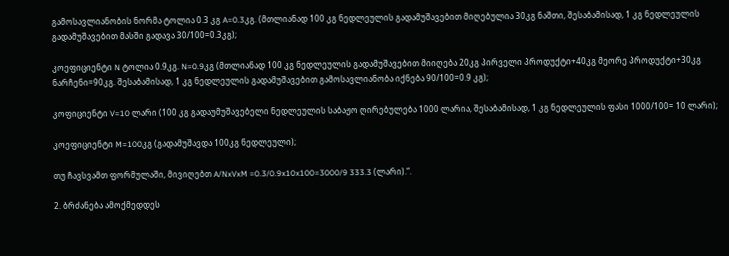გამოსავლიანობის ნორმა ტოლია 0.3 კგ A=0.3კგ. (მთლიანად 100 კგ ნედლეულის გადამუშავებით მიღებულია 30კგ ნაშთი, შესაბამისად, 1 კგ ნედლეულის გადამუშავებით მასში გადავა 30/100=0.3კგ);

კოეფიციენტი N ტოლია 0.9კგ. N=0.9კგ (მთლიანად 100 კგ ნედლეულის გადამუშავებით მიიღება 20კგ პირველი პროდუქტი+40კგ მეორე პროდუქტი+30კგ ნარჩენი=90კგ. შესაბამისად, 1 კგ ნედლეულის გადამუშავებით გამოსავლიანობა იქნება 90/100=0.9 კგ);

კოფიციენტი V=10 ლარი (100 კგ გადაუმუშავებელი ნედლეულის საბაჟო ღირებულება 1000 ლარია, შესაბამისად, 1 კგ ნედლეულის ფასი 1000/100= 10 ლარი);

კოეფიციენტი M=100კგ (გადამუშავდა 100კგ ნედლეული);

თუ ჩავსვამთ ფორმულაში, მივიღებთ A/NxVxM =0.3/0.9x10x100=3000/9 333.3 (ლარი).“.

2. ბრძანება ამოქმედდეს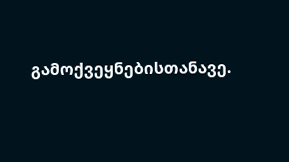გამოქვეყნებისთანავე.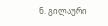ნ. გილაური